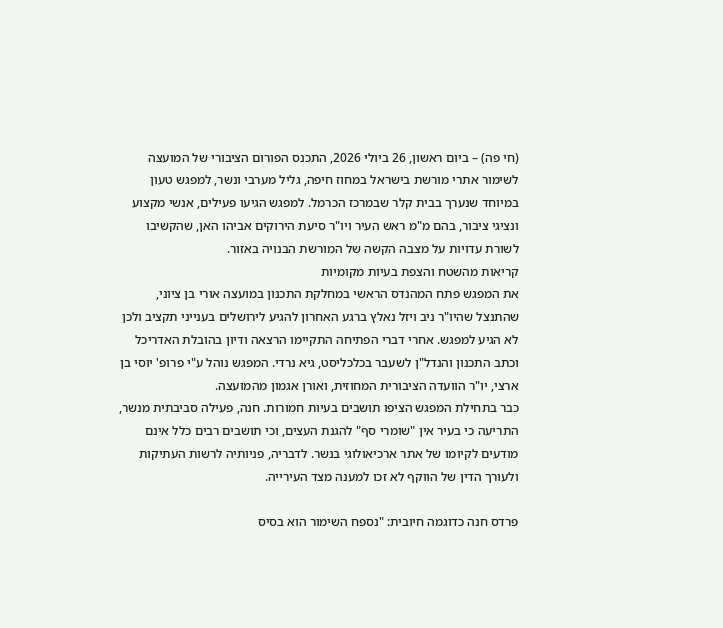(חי פה) – ביום ראשון, 26 ביולי 2026, התכנס הפורום הציבורי של המועצה לשימור אתרי מורשת בישראל במחוז חיפה, גליל מערבי ונשר, למפגש טעון במיוחד שנערך בבית קלר שבמרכז הכרמל. למפגש הגיעו פעילים, אנשי מקצוע ונציגי ציבור, בהם מ"מ ראש העיר ויו"ר סיעת הירוקים אביהו האן, שהקשיבו לשורת עדויות על מצבה הקשה של המורשת הבנויה באזור.
קריאות מהשטח והצפת בעיות מקומיות
את המפגש פתח המהנדס הראשי במחלקת התכנון במועצה אורי בן ציוני, שהתנצל שהיו"ר ניב ויזל נאלץ ברגע האחרון להגיע לירושלים בענייני תקציב ולכן לא הגיע למפגש. אחרי דברי הפתיחה התקיימו הרצאה ודיון בהובלת האדריכל וכתב התכנון והנדל"ן לשעבר בכלכליסט, גיא נרדי. המפגש נוהל ע"י פרופ' יוסי בן ארצי, יו"ר הוועדה הציבורית המחוזית, ואורן אגמון מהמועצה.
כבר בתחילת המפגש הציפו תושבים בעיות חמורות. חנה, פעילה סביבתית מנשר, התריעה כי בעיר אין "שומרי סף" להגנת העצים, וכי תושבים רבים כלל אינם מודעים לקיומו של אתר ארכיאולוגי בנשר. לדבריה, פניותיה לרשות העתיקות ולעורך הדין של הווקף לא זכו למענה מצד העירייה.

פרדס חנה כדוגמה חיובית: "נספח השימור הוא בסיס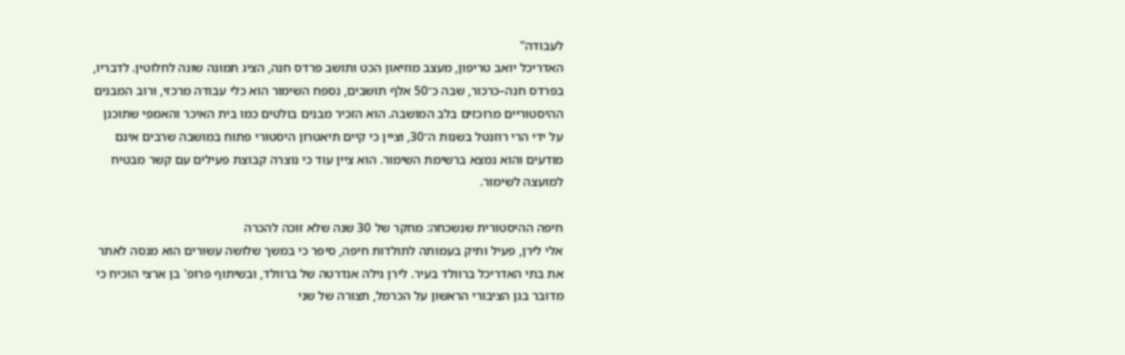לעבודה"
האדריכל יואב טריפון, מעצב מוזיאון הכט ותושב פרדס חנה, הציג תמונה שונה לחלוטין. לדבריו, בפרדס חנה–כרכור, שבה כ־50 אלף תושבים, נספח השימור הוא כלי עבודה מרכזי, ורוב המבנים ההיסטוריים מרוכזים בלב המושבה. הוא הזכיר מבנים בולטים כמו בית האיכר והאמפי שתוכנן על ידי הרי רוזנטל בשנות ה־30, וציין כי קיים תיאטרון היסטורי פתוח במושבה שרבים אינם מודעים והוא נמצא ברשימת השימור. הוא ציין עוד כי נוצרה קבוצת פעילים עם קשר מבטיח למועצה לשימור.

חיפה ההיסטורית שנשכחה: מחקר של 30 שנה שלא זוכה להכרה
אלי לירן, פעיל ותיק בעמותה לתולדות חיפה, סיפר כי במשך שלושה עשורים הוא מנסה לאתר את בתי האדריכל ברוולד בעיר. לירן גילה אנדרטה של ברוולד, ובשיתוף פרופ' בן ארצי הוכיח כי מדובר בגן הציבורי הראשון על הכרמל, תצורה של שני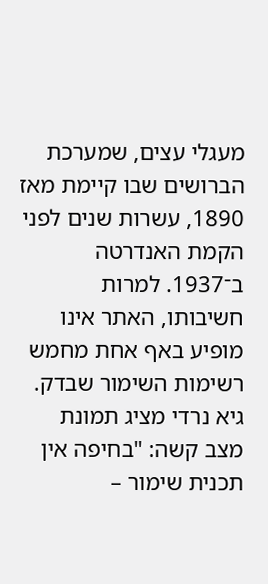מעגלי עצים, שמערכת הברושים שבו קיימת מאז 1890, עשרות שנים לפני הקמת האנדרטה ב־1937. למרות חשיבותו, האתר אינו מופיע באף אחת מחמש רשימות השימור שבדק.
גיא נרדי מציג תמונת מצב קשה: "בחיפה אין תכנית שימור –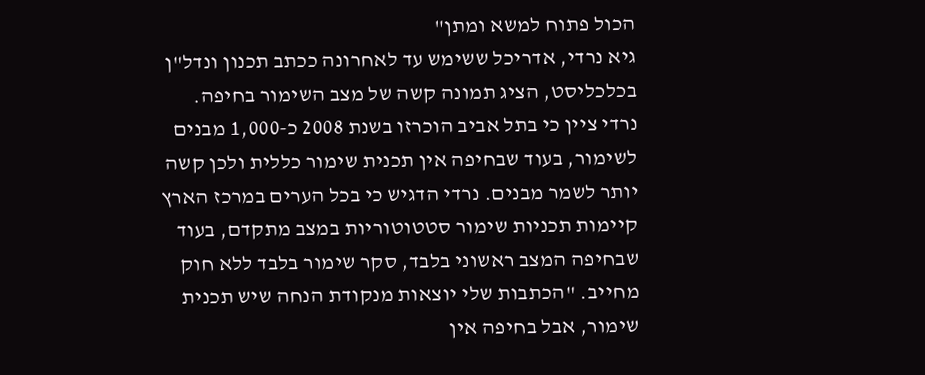הכול פתוח למשא ומתן"
גיא נרדי, אדריכל ששימש עד לאחרונה ככתב תכנון ונדל"ן בכלכליסט, הציג תמונה קשה של מצב השימור בחיפה. נרדי ציין כי בתל אביב הוכרזו בשנת 2008 כ-1,000 מבנים לשימור, בעוד שבחיפה אין תכנית שימור כללית ולכן קשה יותר לשמר מבנים. נרדי הדגיש כי בכל הערים במרכז הארץ קיימות תכניות שימור סטטוטוריות במצב מתקדם, בעוד שבחיפה המצב ראשוני בלבד, סקר שימור בלבד ללא חוק מחייב. "הכתבות שלי יוצאות מנקודת הנחה שיש תכנית שימור, אבל בחיפה אין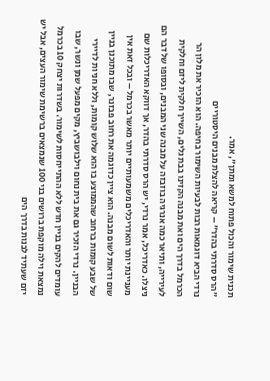תכנית שימור והכול פתוח למשא ומתן", אמר.
"הרס סדרתי בהדר" – קריאה להצלת מבנים היסטוריים
נרדי הביא דוגמאות רבות לבעיות השימור בחיפה. הוא הזכיר את מלון הר הכרמל בדרך הים ואת מבנה הקזינו בבת גלים, השייך חלקית ליזם וחלקית לעירייה, ותיאר כמה אנרגיה בוזבזה על מבנה שני המבנים, ובסופו של דבר הם ניצלו. כאדריכל, אמר נרדי, יש הרס סדרתי בהדר, אך דווקא האדריכלות שם מעניינת יותר והאדריכלים משמעותיים יותר מאשר בכרמל – ובכל זאת אין שום ודאות לשום מבנה. הוא ציין כדוגמה את רחוב פבזנר, שבו מתוכנן בניין של שבע קומות ברחוב שהממוצע בו הוא שלוש קומות, וללא חניות לדיירי הבניין. נרדי הזכיר גם את בית נחום וילבושביץ, מקים מפעל שמן ונשר, שבו עומדים להקים בניין חדש ללא ההתייחסות לשימור. בשדרות יצחק 10 בכרמל נמצאת וילה מוקפת ברושים בני 100 שנמצאים ברשימת שימור העצים, אבל יש יזם שעתיד לבנות בדרך הים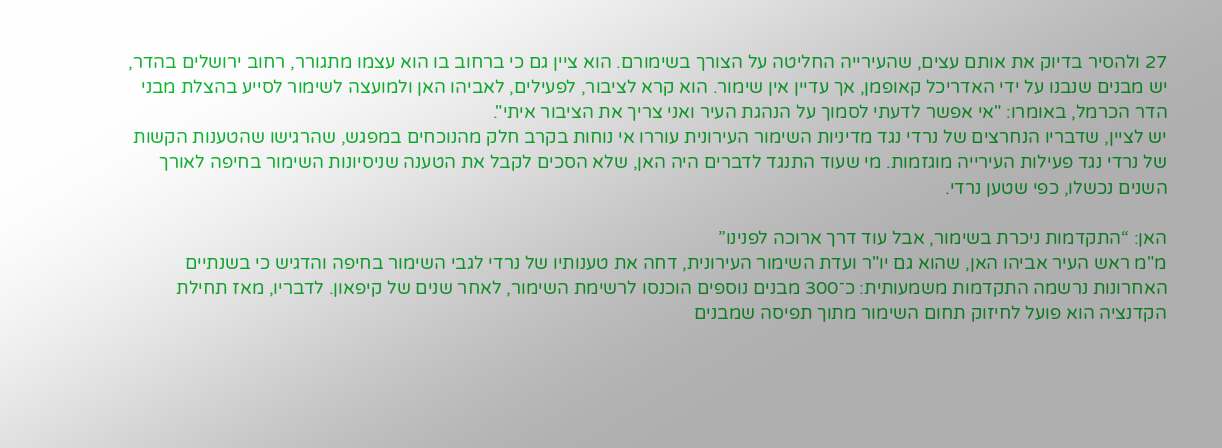27 ולהסיר בדיוק את אותם עצים, שהעירייה החליטה על הצורך בשימורם. הוא ציין גם כי ברחוב בו הוא עצמו מתגורר, רחוב ירושלים בהדר, יש מבנים שנבנו על ידי האדריכל קאופמן, אך עדיין אין שימור. הוא קרא לציבור, לפעילים, לאביהו האן ולמועצה לשימור לסייע בהצלת מבני הדר הכרמל, באומרו: "אי אפשר לדעתי לסמוך על הנהגת העיר ואני צריך את הציבור איתי".
יש לציין, שדבריו הנחרצים של נרדי נגד מדיניות השימור העירונית עוררו אי נוחות בקרב חלק מהנוכחים במפגש, שהרגישו שהטענות הקשות של נרדי נגד פעילות העירייה מוגזמות. מי שעוד התנגד לדברים היה האן, שלא הסכים לקבל את הטענה שניסיונות השימור בחיפה לאורך השנים נכשלו, כפי שטען נרדי.

האן: “התקדמות ניכרת בשימור, אבל עוד דרך ארוכה לפנינו”
מ"מ ראש העיר אביהו האן, שהוא גם יו"ר ועדת השימור העירונית, דחה את טענותיו של נרדי לגבי השימור בחיפה והדגיש כי בשנתיים האחרונות נרשמה התקדמות משמעותית: כ־300 מבנים נוספים הוכנסו לרשימת השימור, לאחר שנים של קיפאון. לדבריו, מאז תחילת הקדנציה הוא פועל לחיזוק תחום השימור מתוך תפיסה שמבנים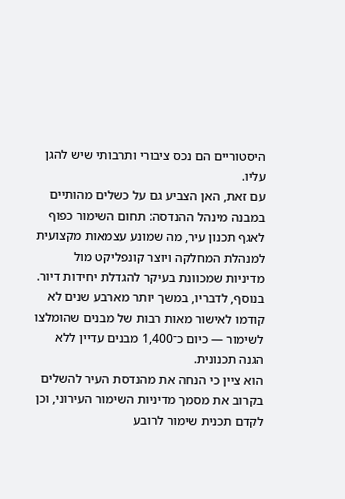היסטוריים הם נכס ציבורי ותרבותי שיש להגן עליו.
עם זאת, האן הצביע גם על כשלים מהותיים במבנה מינהל ההנדסה: תחום השימור כפוף לאגף תכנון עיר, מה שמונע עצמאות מקצועית למנהלת המחלקה ויוצר קונפליקט מול מדיניות שמכוונת בעיקר להגדלת יחידות דיור. בנוסף, לדבריו, במשך יותר מארבע שנים לא קודמו לאישור מאות רבות של מבנים שהומלצו לשימור — כיום כ־1,400 מבנים עדיין ללא הגנה תכנונית.
הוא ציין כי הנחה את מהנדסת העיר להשלים בקרוב את מסמך מדיניות השימור העירוני, וכן לקדם תכנית שימור לרובע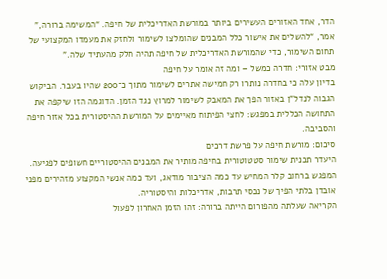הדר, אחד האזורים העשירים ביותר במורשת האדריכלית של חיפה. “המשימה ברורה,” אמר, “להשלים את אישור כלל המבנים שהומלצו לשימור ולחזק את מעמדו המקצועי של תחום השימור, כדי שהמורשת האדריכלית של חיפה תהיה חלק מהעתיד שלה.”
מבט אזורי: חדרה כמשל – ומה זה אומר על חיפה
בדיון עלה כי בחדרה נותרו רק חמישה אתרים לשימור מתוך כ־200 שהיו בעבר. הביקוש הגבוה לנדל"ן באזור הפך את המאבק לשימור למרוץ נגד הזמן. הדוגמה הזו שיקפה את התחושה הכללית במפגש: לחצי הפיתוח מאיימים על המורשת ההיסטורית בכל אזור חיפה והסביבה.
סיכום: מורשת חיפה על פרשת דרכים
היעדר תכנית שימור סטטוטורית בחיפה מותיר את המבנים ההיסטוריים חשופים לפגיעה. המפגש ברחוב קלר המחיש עד כמה הציבור מודאג, ועד כמה אנשי המקצוע מזהירים מפני אובדן בלתי הפיך של נכסי תרבות, אדריכלות והיסטוריה.
הקריאה שעלתה מהפורום הייתה ברורה: זהו הזמן האחרון לפעול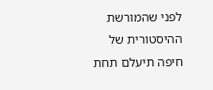לפני שהמורשת ההיסטורית של חיפה תיעלם תחת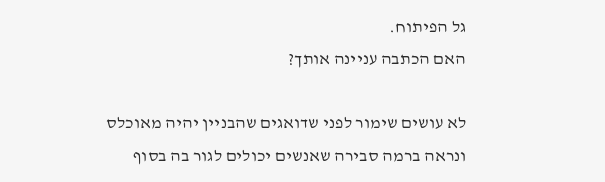גל הפיתוח.
האם הכתבה עניינה אותך?

לא עושים שימור לפני שדואגים שהבניין יהיה מאוכלס ונראה ברמה סבירה שאנשים יכולים לגור בה בסוף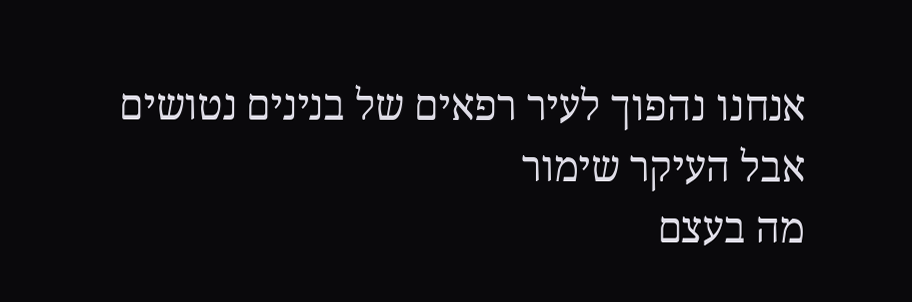אנחנו נהפוך לעיר רפאים של בנינים נטושים אבל העיקר שימור
מה בעצם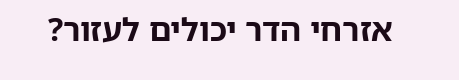אזרחי הדר יכולים לעזור?